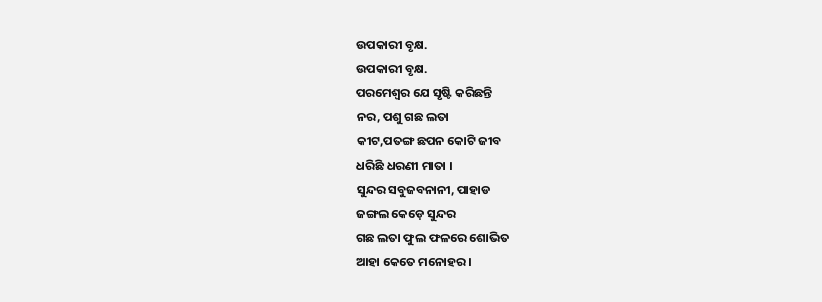ଉପକାରୀ ବୃକ୍ଷ.
ଉପକାରୀ ବୃକ୍ଷ.
ପରମେଶ୍ବର ଯେ ସୃଷ୍ଟି କରିଛନ୍ତି
ନର, ପଶୁ ଗଛ ଲତା
କୀଟ,ପତଙ୍ଗ ଛପନ କୋଟି ଜୀବ
ଧରିଛି ଧରଣୀ ମାତା ।
ସୁନ୍ଦର ସବୁଜବନାନୀ, ପାହାଡ
ଜଙ୍ଗଲ କେଡ଼େ ସୁନ୍ଦର
ଗଛ ଲତା ଫୁଲ ଫଳରେ ଶୋଭିତ
ଆହା କେତେ ମନୋହର ।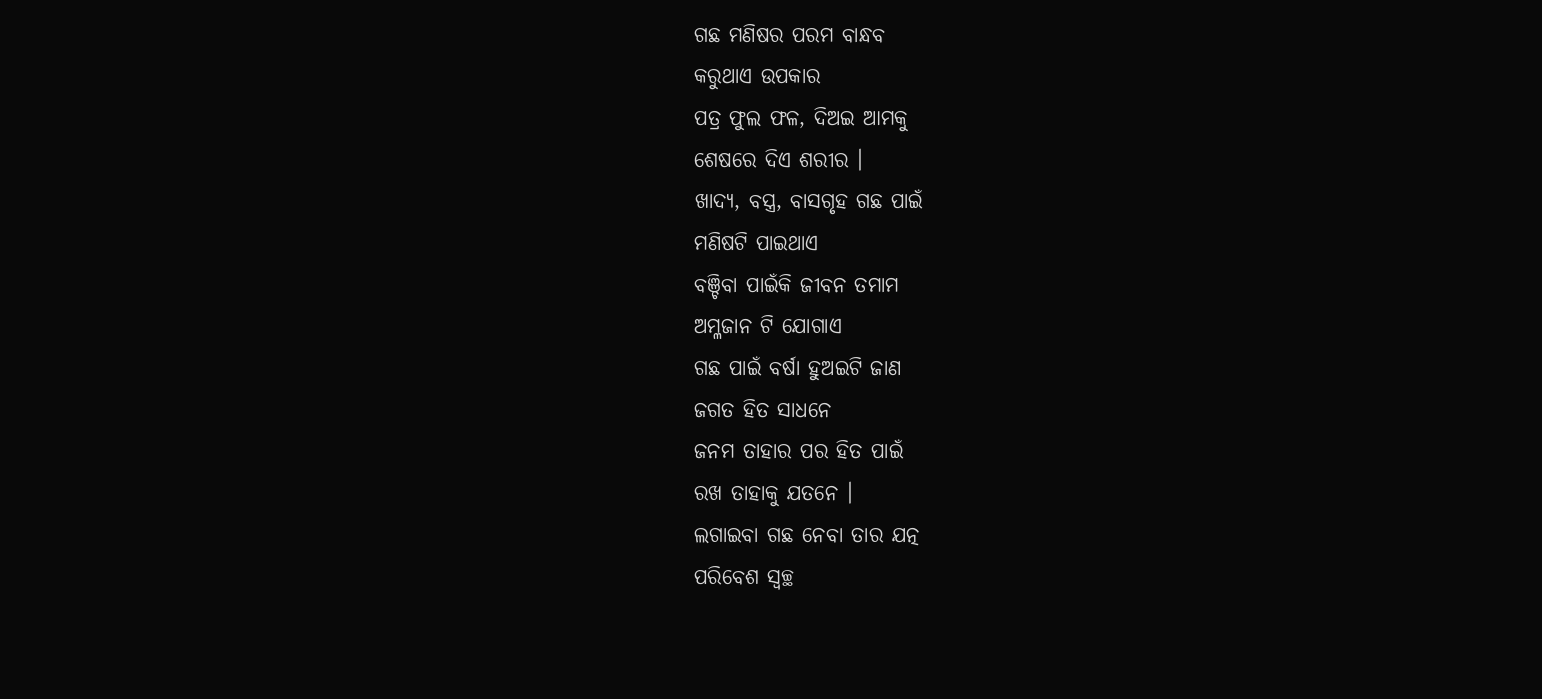ଗଛ ମଣିଷର ପରମ ବାନ୍ଧବ
କରୁଥାଏ ଉପକାର
ପତ୍ର ଫୁଲ ଫଳ, ଦିଅଇ ଆମକୁ
ଶେଷରେ ଦିଏ ଶରୀର ।
ଖାଦ୍ୟ, ବସ୍ତ୍ର, ବାସଗୃହ ଗଛ ପାଇଁ
ମଣିଷଟି ପାଇଥାଏ
ବଞ୍ଚିବା ପାଇଁକି ଜୀବନ ତମାମ
ଅମ୍ଳଜାନ ଟି ଯୋଗାଏ
ଗଛ ପାଇଁ ବର୍ଷା ହୁଅଇଟି ଜାଣ
ଜଗତ ହିତ ସାଧନେ
ଜନମ ତାହାର ପର ହିତ ପାଇଁ
ରଖ ତାହାକୁ ଯତନେ ।
ଲଗାଇବା ଗଛ ନେବା ତାର ଯତ୍ନ
ପରିବେଶ ସ୍ୱଚ୍ଛ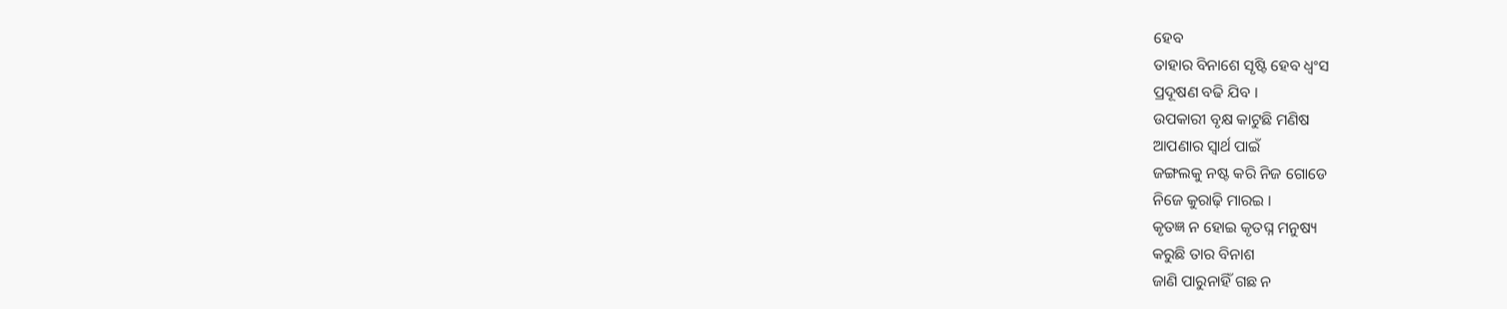ହେବ
ତାହାର ବିନାଶେ ସୃଷ୍ଟି ହେବ ଧ୍ଵଂସ
ପ୍ରଦୂଷଣ ବଢି ଯିବ ।
ଉପକାରୀ ବୃକ୍ଷ କାଟୁଛି ମଣିଷ
ଆପଣାର ସ୍ବାର୍ଥ ପାଇଁ
ଜଙ୍ଗଲକୁ ନଷ୍ଟ କରି ନିଜ ଗୋଡେ
ନିଜେ କୁରାଢ଼ି ମାରଇ ।
କୃତଜ୍ଞ ନ ହୋଇ କୃତଘ୍ନ ମନୁଷ୍ୟ
କରୁଛି ତାର ବିନାଶ
ଜାଣି ପାରୁନାହିଁ ଗଛ ନ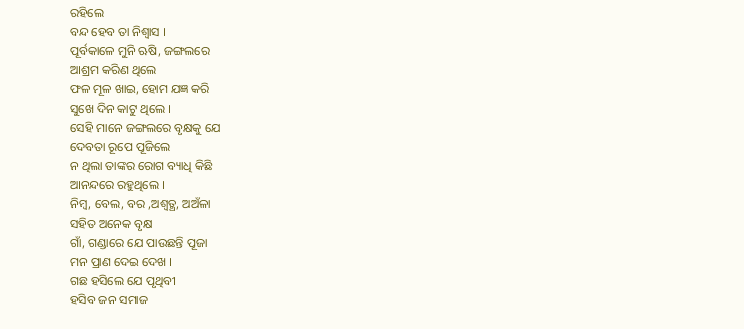ରହିଲେ
ବନ୍ଦ ହେବ ତା ନିଶ୍ବାସ ।
ପୂର୍ବକାଳେ ମୁନି ଋଷି, ଜଙ୍ଗଲରେ
ଆଶ୍ରମ କରିଣ ଥିଲେ
ଫଳ ମୂଳ ଖାଇ, ହୋମ ଯଜ୍ଞ କରି
ସୁଖେ ଦିନ କାଟୁ ଥିଲେ ।
ସେହି ମାନେ ଜଙ୍ଗଲରେ ବୃକ୍ଷକୁ ଯେ
ଦେବତା ରୂପେ ପୂଜିଲେ
ନ ଥିଲା ତାଙ୍କର ରୋଗ ବ୍ୟାଧି କିଛି
ଆନନ୍ଦରେ ରହୁଥିଲେ ।
ନିମ୍ବ, ବେଲ, ବର ,ଅଶ୍ୱତ୍ଥ, ଅଅଁଳା
ସହିତ ଅନେକ ବୃକ୍ଷ
ଗାଁ, ଗଣ୍ଡାରେ ଯେ ପାଉଛନ୍ତି ପୂଜା
ମନ ପ୍ରାଣ ଦେଇ ଦେଖ ।
ଗଛ ହସିଲେ ଯେ ପୃଥିବୀ
ହସିବ ଜନ ସମାଜ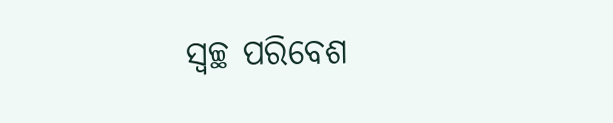ସ୍ୱଚ୍ଛ ପରିବେଶ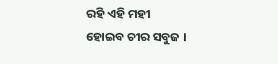ରହି ଏହି ମହୀ
ହୋଇବ ଚୀର ସବୁଜ ।